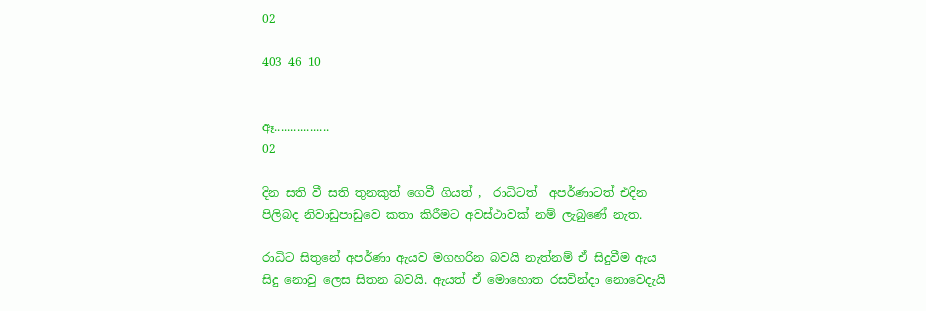02

403 46 10


ඈ.................
02

දින සති වී සති තුනකුත් ගෙවී ගියත් ,  රාධිටත්  අපර්ණාටත් එදින පිලිබද නිවාඩුපාඩුවෙ කතා කිරීමට අවස්ථාවක් නම් ලැබුණේ නැත.

රාධිට සිතුනේ අපර්ණා ඇයව මගහරින බවයි නැත්නම් ඒ සිදුවීම ඇය සිදු නොවු ලෙස සිතන බවයි. ඇයත් ඒ මොහොත රසවින්දා නොවෙදැයි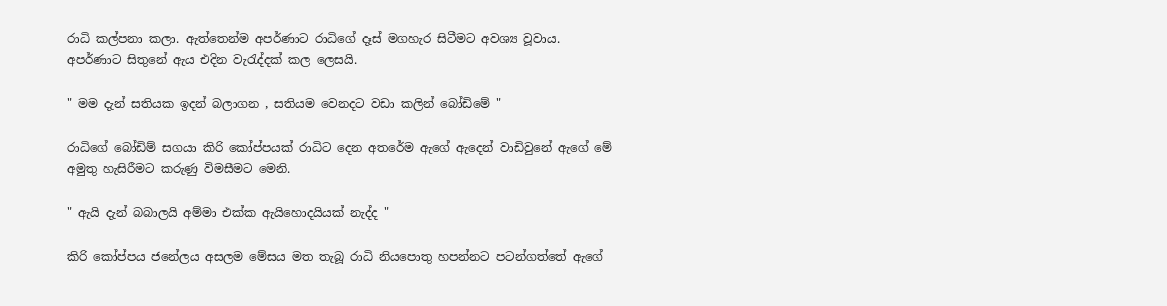රාධි කල්පනා කලා. ඇත්තෙන්ම අපර්ණාට රාධිගේ දෑස් මගහැර සිටීමට අවශ්‍ය වූවාය. අපර්ණාට සිතුනේ ඇය එදින වැරැද්දක් කල ලෙසයි.

" මම දැන් සතියක ඉදන් බලාගන , සතියම වෙනදට වඩා කලින් බෝඩිමේ "

රාධිගේ බෝඩිම් සගයා කිරි කෝප්පයක් රාධිට දෙන අතරේම ඇගේ ඇදෙන් වාඩිවුනේ ඇගේ මේ අමුතු හැසිරීමට කරුණු විමසීමට මෙනි.

" ඇයි දැන් බබාලයි අම්මා එක්ක ඇයිහොදයියක් නැද්ද "

කිරි කෝප්පය ජනේලය අසලම මේසය මත තැබූ රාධි නියපොතු හපන්නට පටන්ගත්තේ ඇගේ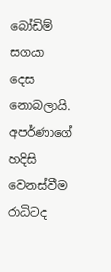බෝඩිම් සගයා දෙස නොබලායි.
අපර්ණාගේ හදිසි වෙනස්වීම රාධිටද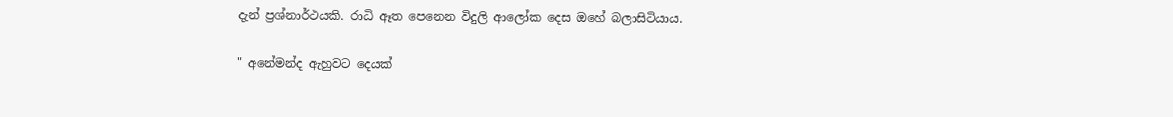දැන් ප්‍රශ්නාර්ථයකි. රාධි ඈත පෙනෙන විදුලි ආලෝක දෙස ඔහේ බලාසිටියාය.

" අනේමන්ද ඇහුවට දෙයක්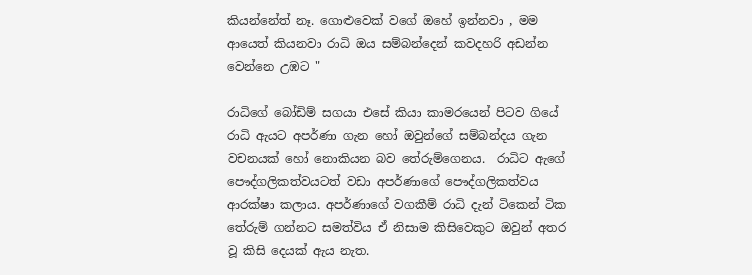කියන්නේත් නෑ. ගොළුවෙක් වගේ ඔහේ ඉන්නවා , මම ආයෙත් කියනවා රාධි ඔය සම්බන්දෙන් කවදහරි අඩන්න වෙන්නෙ උඹට "

රාධිගේ බෝඩිම් සගයා එසේ කියා කාමරයෙන් පිටව ගියේ රාධි ඇයට අපර්ණා ගැන හෝ ඔවුන්ගේ සම්බන්දය ගැන වචනයක් හෝ නොකියන බව තේරුම්ගෙනය.  රාධිට ඇගේ පෞද්ගලිකත්වයටත් වඩා අපර්ණාගේ පෞද්ගලිකත්වය ආරක්ෂා කලාය. අපර්ණාගේ වගකීම් රාධි දැන් ටිකෙන් ටික තේරුම් ගන්නට සමත්විය ඒ නිසාම කිසිවෙකුට ඔවුන් අතර වූ කිසි දෙයක් ඇය නැත.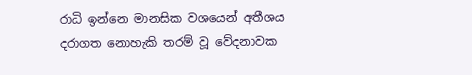රාධි ඉන්නෙ මානසික වශයෙන් අතීශය දරාගත නොහැකි තරම් වූ වේදනාවක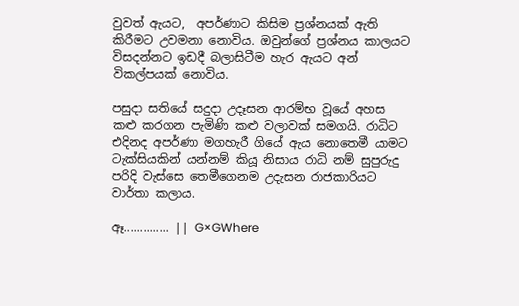වුවත් ඇයට,  අපර්ණාට කිසිම ප්‍රශ්නයක් ඇති කිරීමට උවමනා නොවිය. ඔවුන්ගේ ප්‍රශ්නය කාලයට විසදන්නට ඉඩදී බලාසිටීම හැර ඇයට අන් විකල්පයක් නොවිය.

පසුදා සතියේ සදුදා උදෑසන ආරම්භ වූයේ අහස කළු කරගන පැමිණි කළු වලාවක් සමගයි. රාධිට එදිනද අපර්ණා මගහැරී ගියේ ඇය නොතෙමී යාමට ටැක්සියකින් යන්නම් කියූ නිසාය රාධි නම් සුපුරුදු පරිදි වැස්සෙ තෙමීගෙනම උදැසන රාජකාරියට වාර්තා කලාය.

ඈ.............. || G×GWhere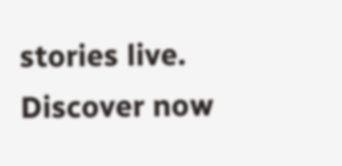stories live. Discover now